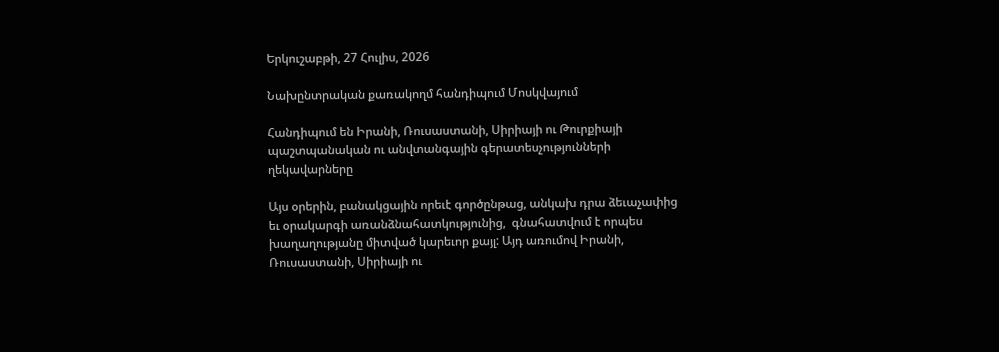Երկուշաբթի, 27 Հուլիս, 2026

Նախընտրական քառակողմ հանդիպում Մոսկվայում

Հանդիպում են Իրանի, Ռուսաստանի, Սիրիայի ու Թուրքիայի պաշտպանական ու անվտանգային գերատեսչությունների ղեկավարները

Այս օրերին, բանակցային որեւէ գործընթաց, անկախ դրա ձեւաչափից եւ օրակարգի առանձնահատկությունից,  գնահատվում է որպես խաղաղությանը միտված կարեւոր քայլ: Այդ առումով Իրանի, Ռուսաստանի, Սիրիայի ու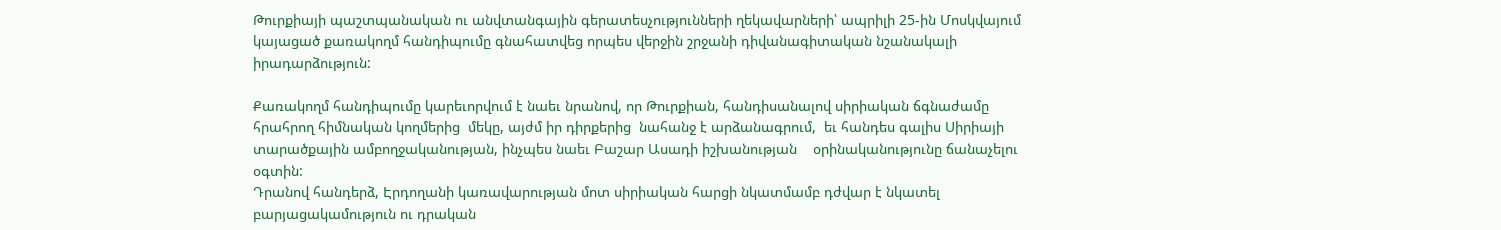Թուրքիայի պաշտպանական ու անվտանգային գերատեսչությունների ղեկավարների՝ ապրիլի 25-ին Մոսկվայում կայացած քառակողմ հանդիպումը գնահատվեց որպես վերջին շրջանի դիվանագիտական նշանակալի իրադարձություն:

Քառակողմ հանդիպումը կարեւորվում է նաեւ նրանով, որ Թուրքիան, հանդիսանալով սիրիական ճգնաժամը հրահրող հիմնական կողմերից  մեկը, այժմ իր դիրքերից  նահանջ է արձանագրում,  եւ հանդես գալիս Սիրիայի տարածքային ամբողջականության, ինչպես նաեւ Բաշար Ասադի իշխանության    օրինականությունը ճանաչելու  օգտին:
Դրանով հանդերձ, Էրդողանի կառավարության մոտ սիրիական հարցի նկատմամբ դժվար է նկատել  բարյացակամություն ու դրական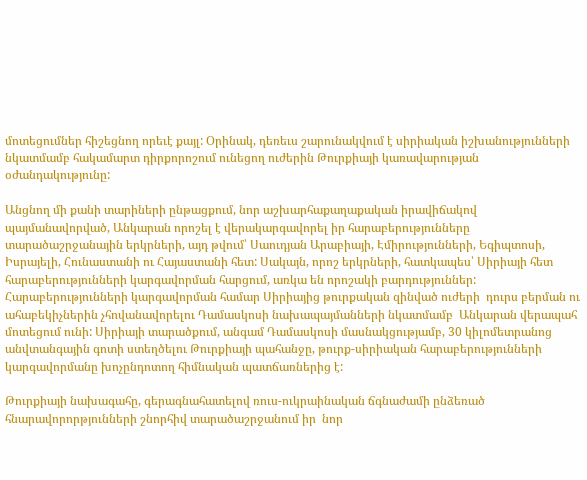մոտեցումներ հիշեցնող որեւէ քայլ: Օրինակ, դեռեւս շարունակվում է սիրիական իշխանությունների նկատմամբ հակամարտ դիրքորոշում ունեցող ուժերին Թուրքիայի կառավարության օժանդակությունը:

Անցնող մի քանի տարիների ընթացքում, նոր աշխարհաքաղաքական իրավիճակով պայմանավորված, Անկարան որոշել է վերակարգավորել իր հարաբերությունները տարածաշրջանային երկրների, այդ թվում՝ Սաուդյան Արաբիայի, Էմիրությունների, Եգիպտոսի, Իսրայելի, Հունաստանի ու Հայաստանի հետ: Սակայն, որոշ երկրների, հատկապես՝ Սիրիայի հետ հարաբերությունների կարգավորման հարցում, առկա են որոշակի բարդություններ: Հարաբերությունների կարգավորման համար Սիրիայից թուրքական զինված ուժերի  դուրս բերման ու ահաբեկիչներին չհովանավորելու Դամասկոսի նախապայմանների նկատմամբ  Անկարան վերապահ մոտեցում ունի: Սիրիայի տարածքում, անգամ Դամասկոսի մասնակցությամբ, 30 կիլոմետրանոց անվտանգային գոտի ստեղծելու Թուրքիայի պահանջը, թուրք-սիրիական հարաբերությունների կարգավորմանը խոչընդոտող հիմնական պատճառներից է:

Թուրքիայի նախագահը, գերագնահատելով ռուս-ուկրաինական ճգնաժամի ընձեռած հնարավորորթյունների շնորհիվ տարածաշրջանում իր  նոր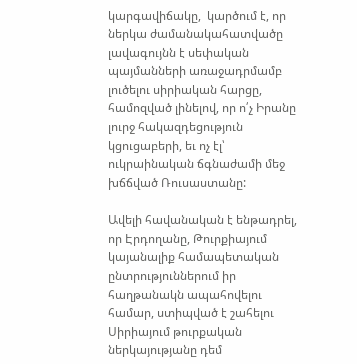կարգավիճակը,  կարծում է, որ ներկա ժամանակահատվածը լավագույնն է սեփական պայմանների առաջադրմամբ լուծելու սիրիական հարցը, համոզված լինելով, որ ո՛չ Իրանը լուրջ հակազդեցություն կցուցաբերի, եւ ոչ էլ՝  ուկրաինական ճգնաժամի մեջ խճճված Ռուսաստանը:

Ավելի հավանական է ենթադրել, որ Էրդողանը, Թուրքիայում կայանալիք համապետական ընտրություններում իր հաղթանակն ապահովելու համար, ստիպված է շահելու Սիրիայում թուրքական ներկայությանը դեմ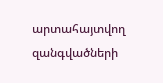արտահայտվող   զանգվածների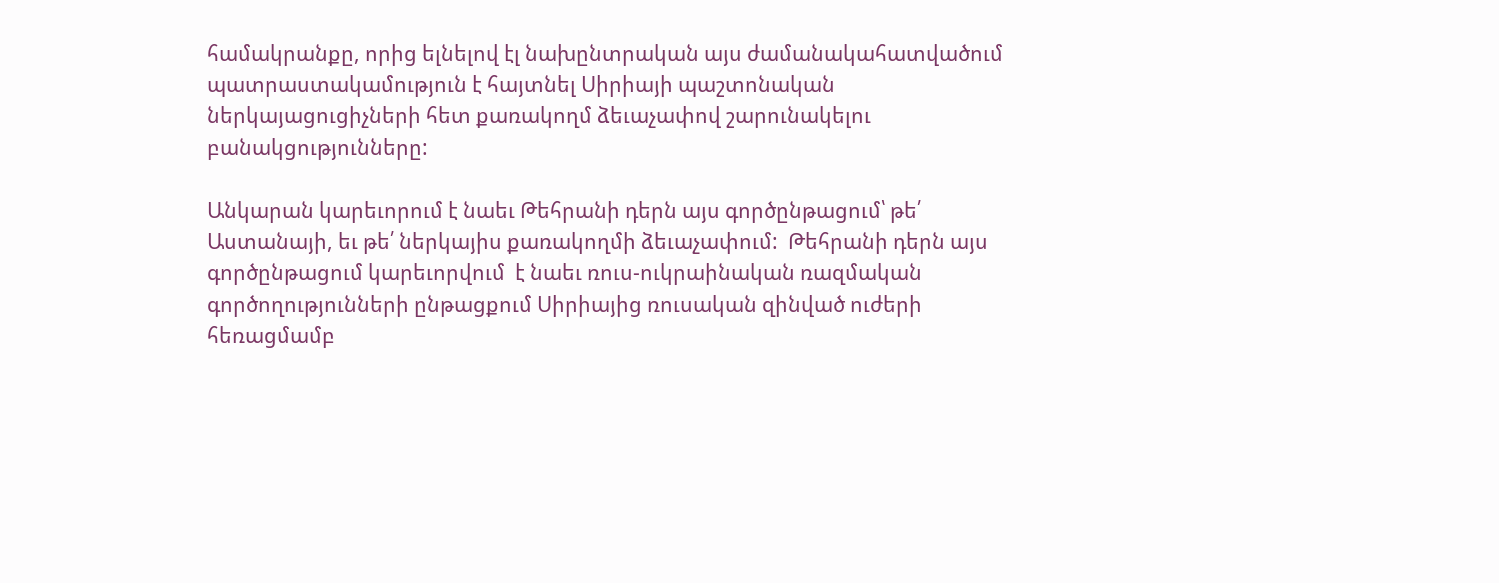համակրանքը, որից ելնելով էլ նախընտրական այս ժամանակահատվածում պատրաստակամություն է հայտնել Սիրիայի պաշտոնական ներկայացուցիչների հետ քառակողմ ձեւաչափով շարունակելու բանակցությունները:

Անկարան կարեւորում է նաեւ Թեհրանի դերն այս գործընթացում՝ թե՛ Աստանայի, եւ թե՛ ներկայիս քառակողմի ձեւաչափում:  Թեհրանի դերն այս գործընթացում կարեւորվում  է նաեւ ռուս-ուկրաինական ռազմական գործողությունների ընթացքում Սիրիայից ռուսական զինված ուժերի հեռացմամբ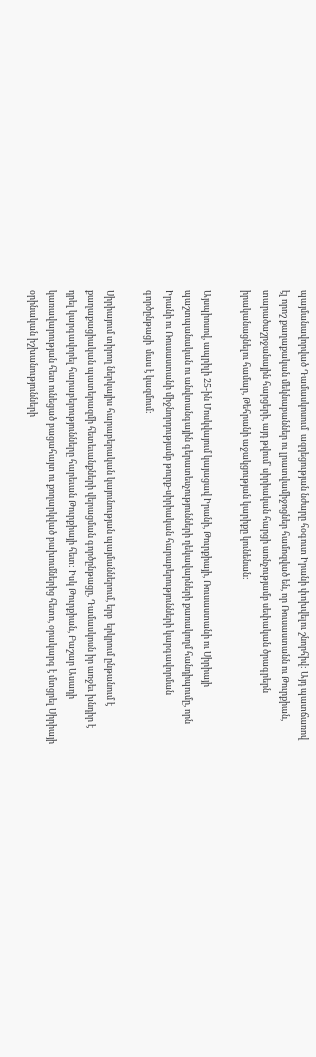պայմանավորված Դամասկոսում  ազդեցության նժարը հօգուտ Իրանի փոխվելու շնորհիվ: Այդ պատճառով էլ որոշ քաղաքական մեկնաբաններ ու լրատվամիջոցներ համոզված են, որ Ռուսաստանն ու Թուրքիան, տարածաշրջանային հարցերի, այդ թվում՝ սիրիական հարցի առնչությամբ սեփական ծրագրերն իրականացնելու համար, Թեհրանի աջակցության կարիքը կունենան:

Այսպիոսով, ապրիլի 25-ին Մոսկվայում կայացավ Իրանի, Թուրքիայի, Ռուսաստանի ու Սիրիայի պաշտպանական ու անվտանգային գերատեսչությունների ղեկավարների քառակողմ հանդիպումը, որն Իրանի ու Ռուսաստանի միջնորդությամբ թուրք-սիրիական հարաբերությունների կարգավորման գործընթացի  մաս է կազմում:

Սիրիայում տիրող ներկայիս հարաբերական կայունության պայմաններում, երբ  երկրում ընթանում է քաղաքացիական պատերազմի հետեւանքների վերացման գործընթացը, Դամասկոսն իր առջեւ խնդիր է դրել կարգավորել հարաբերությունները հարեւան Թուրքիայի հետ: Իսկ Թուրքիան, Բաշար Ասադի կառավարության հետ ունեցած բացահայտ ու քողարկված բախումներից հետո, օրակարգ է մտցրել Սիրիայի օրինական իշխանությունների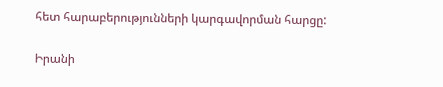հետ հարաբերությունների կարգավորման հարցը:

Իրանի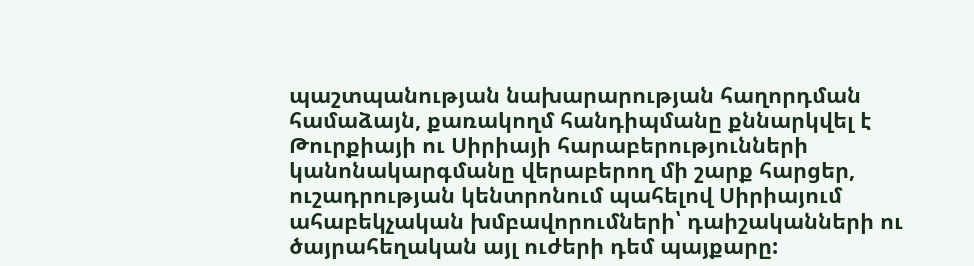պաշտպանության նախարարության հաղորդման համաձայն, քառակողմ հանդիպմանը քննարկվել է Թուրքիայի ու Սիրիայի հարաբերությունների կանոնակարգմանը վերաբերող մի շարք հարցեր, ուշադրության կենտրոնում պահելով Սիրիայում ահաբեկչական խմբավորումների՝ դաիշականների ու ծայրահեղական այլ ուժերի դեմ պայքարը: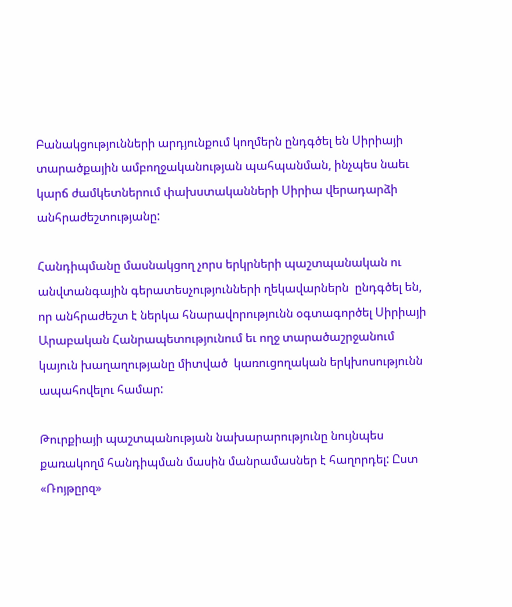Բանակցությունների արդյունքում կողմերն ընդգծել են Սիրիայի տարածքային ամբողջականության պահպանման, ինչպես նաեւ կարճ ժամկետներում փախստականների Սիրիա վերադարձի անհրաժեշտությանը:

Հանդիպմանը մասնակցող չորս երկրների պաշտպանական ու անվտանգային գերատեսչությունների ղեկավարներն  ընդգծել են, որ անհրաժեշտ է ներկա հնարավորությունն օգտագործել Սիրիայի Արաբական Հանրապետությունում եւ ողջ տարածաշրջանում կայուն խաղաղությանը միտված  կառուցողական երկխոսությունն ապահովելու համար:

Թուրքիայի պաշտպանության նախարարությունը նույնպես քառակողմ հանդիպման մասին մանրամասներ է հաղորդել: Ըստ «Ռոյթըրզ»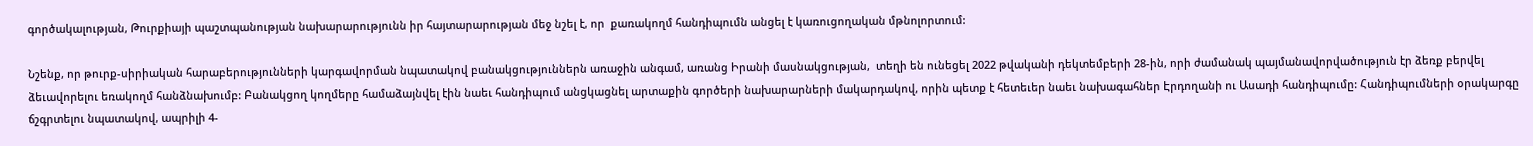գործակալության, Թուրքիայի պաշտպանության նախարարությունն իր հայտարարության մեջ նշել է, որ  քառակողմ հանդիպումն անցել է կառուցողական մթնոլորտում:

Նշենք, որ թուրք-սիրիական հարաբերությունների կարգավորման նպատակով բանակցություններն առաջին անգամ, առանց Իրանի մասնակցության,  տեղի են ունեցել 2022 թվականի դեկտեմբերի 28-ին, որի ժամանակ պայմանավորվածություն էր ձեռք բերվել ձեւավորելու եռակողմ հանձնախումբ: Բանակցող կողմերը համաձայնվել էին նաեւ հանդիպում անցկացնել արտաքին գործերի նախարարների մակարդակով, որին պետք է հետեւեր նաեւ նախագահներ Էրդողանի ու Ասադի հանդիպումը: Հանդիպումների օրակարգը ճշգրտելու նպատակով, ապրիլի 4-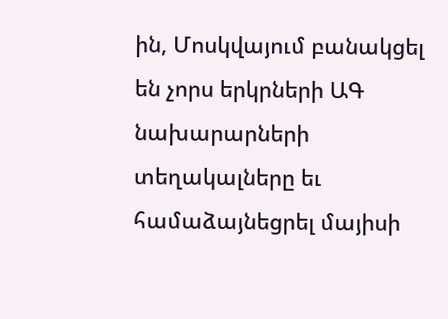ին, Մոսկվայում բանակցել  են չորս երկրների ԱԳ նախարարների տեղակալները եւ համաձայնեցրել մայիսի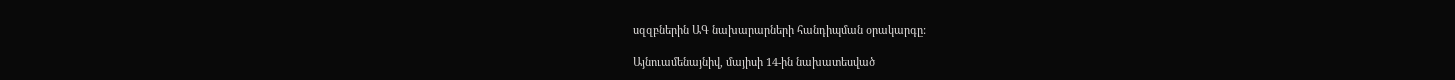սզզբներին ԱԳ նախարարների հանդիպման օրակարգը:

Այնուամենայնիվ, մայիսի 14-ին նախատեսված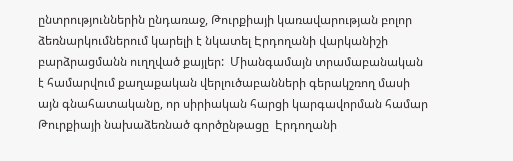ընտրություններին ընդառաջ, Թուրքիայի կառավարության բոլոր ձեռնարկումներում կարելի է նկատել Էրդողանի վարկանիշի բարձրացմանն ուղղված քայլեր:  Միանգամայն տրամաբանական է համարվում քաղաքական վերլուծաբանների գերակշռող մասի այն գնահատականը, որ սիրիական հարցի կարգավորման համար Թուրքիայի նախաձեռնած գործընթացը  Էրդողանի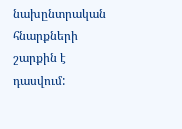նախընտրական հնարքների շարքին է դասվում: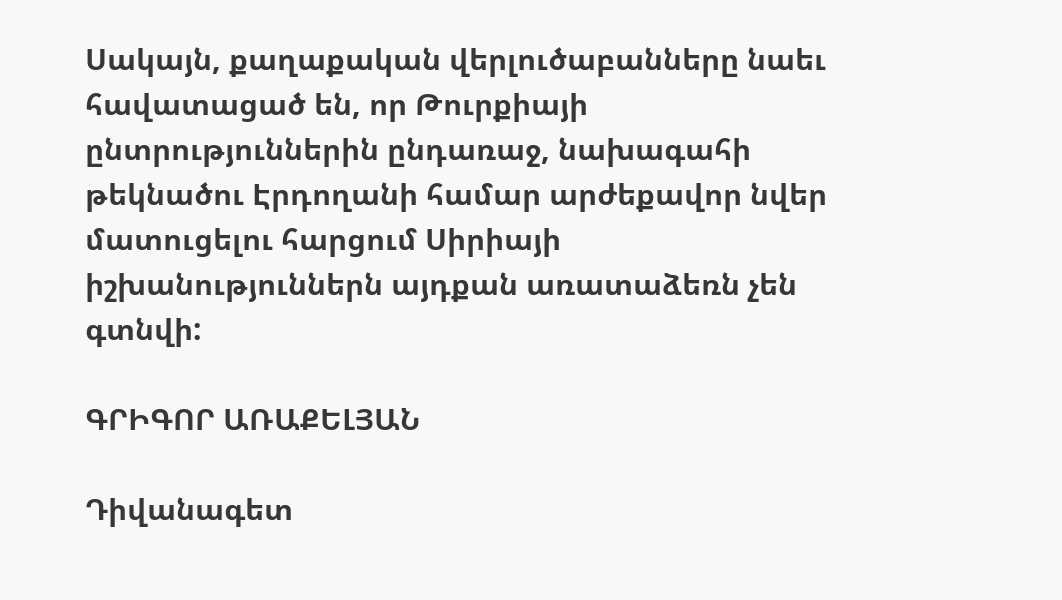Սակայն, քաղաքական վերլուծաբանները նաեւ հավատացած են, որ Թուրքիայի ընտրություններին ընդառաջ, նախագահի թեկնածու Էրդողանի համար արժեքավոր նվեր մատուցելու հարցում Սիրիայի իշխանություններն այդքան առատաձեռն չեն գտնվի:

ԳՐԻԳՈՐ ԱՌԱՔԵԼՅԱՆ

Դիվանագետ